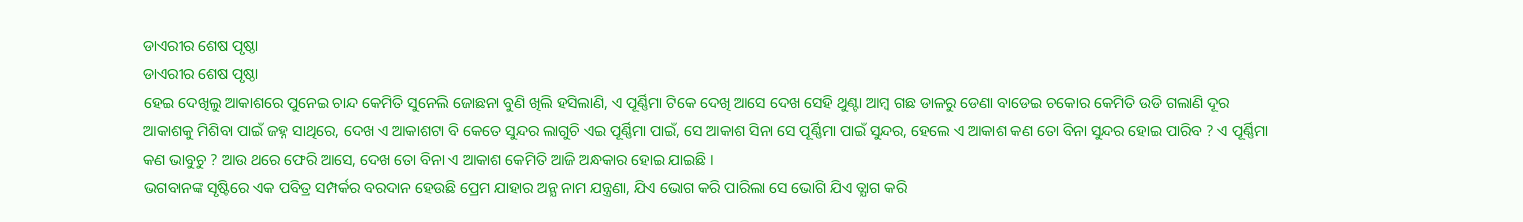ଡାଏରୀର ଶେଷ ପୃଷ୍ଠା
ଡାଏରୀର ଶେଷ ପୃଷ୍ଠା
ହେଇ ଦେଖିଲୁ ଆକାଶରେ ପୁନେଇ ଚାନ୍ଦ କେମିତି ସୁନେଲି ଜୋଛନା ବୁଣି ଖିଲି ହସିଲାଣି, ଏ ପୂର୍ଣ୍ଣିମା ଟିକେ ଦେଖି ଆସେ ଦେଖ ସେହି ଥୁଣ୍ଟା ଆମ୍ବ ଗଛ ଡାଳରୁ ଡେଣା ବାଡେଇ ଚକୋର କେମିତି ଉଡି ଗଲାଣି ଦୂର ଆକାଶକୁ ମିଶିବା ପାଇଁ ଜହ୍ନ ସାଥିରେ, ଦେଖ ଏ ଆକାଶଟା ବି କେତେ ସୁନ୍ଦର ଲାଗୁଚି ଏଇ ପୂର୍ଣ୍ଣିମା ପାଇଁ, ସେ ଆକାଶ ସିନା ସେ ପୂର୍ଣ୍ଣିମା ପାଇଁ ସୁନ୍ଦର, ହେଲେ ଏ ଆକାଶ କଣ ତୋ ବିନା ସୁନ୍ଦର ହୋଇ ପାରିବ ? ଏ ପୂର୍ଣ୍ଣିମା କଣ ଭାବୁଚୁ ? ଆଉ ଥରେ ଫେରି ଆସେ, ଦେଖ ତୋ ବିନା ଏ ଆକାଶ କେମିତି ଆଜି ଅନ୍ଧକାର ହୋଇ ଯାଇଛି ।
ଭଗବାନଙ୍କ ସୃଷ୍ଟିରେ ଏକ ପବିତ୍ର ସମ୍ପର୍କର ବରଦାନ ହେଉଛି ପ୍ରେମ ଯାହାର ଅନ୍ଯ ନାମ ଯନ୍ତ୍ରଣା, ଯିଏ ଭୋଗ କରି ପାରିଲା ସେ ଭୋଗି ଯିଏ ତ୍ଯାଗ କରି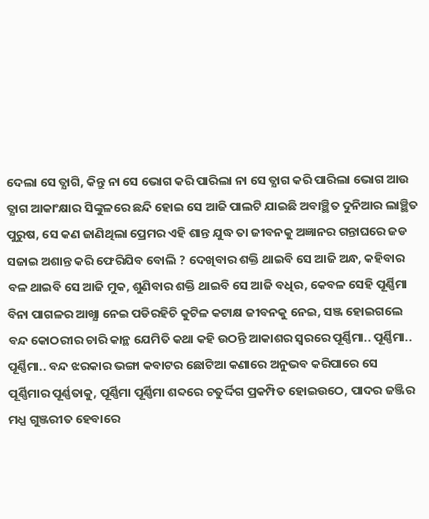ଦେଲା ସେ ତ୍ଯାଗି, କିନ୍ତୁ ନା ସେ ଭୋଗ କରି ପାରିଲା ନା ସେ ତ୍ଯାଗ କରି ପାରିଲା ଭୋଗ ଆଉ ତ୍ଯାଗ ଆକାଂକ୍ଷାର ସିଙ୍କୁଳରେ ଛନ୍ଦି ହୋଇ ସେ ଆଜି ପାଲଟି ଯାଇଛି ଅବାଞ୍ଛିତ ଦୁନିଆର ଲାଞ୍ଛିତ ପୁରୁଷ, ସେ କଣ ଜାଣିଥିଲା ପ୍ରେମର ଏହି ଶାନ୍ତ ଯୁଦ୍ଧ ତା ଜୀବନକୁ ଅଜ୍ଞାନର ଗନ୍ତାଘରେ ଜଡ ସଜାଇ ଅଶାନ୍ତ କରି ଫେରିଯିବ ବୋଲି ? ଦେଖିବାର ଶକ୍ତି ଥାଇବି ସେ ଆଜି ଅନ୍ଧ, କହିବାର ବଳ ଥାଇବି ସେ ଆଜି ମୁକ, ଶୁଣିବାର ଶକ୍ତି ଥାଇବି ସେ ଆଜି ବଧିର, କେବଳ ସେହି ପୂର୍ଣ୍ଣିମା ବିନା ପାଗଳର ଆଖ୍ଯା ନେଇ ପଡିରହିଚି କୁଟିଳ କଟାକ୍ଷ ଜୀବନକୁ ନେଇ, ସଞ୍ଜ ହୋଇଗଲେ ବନ୍ଦ କୋଠରୀର ଚାରି କାନ୍ଥ ଯେମିତି କଥା କହି ଉଠନ୍ତି ଆକାଶର ସ୍ବରରେ ପୂର୍ଣ୍ଣିମା.. ପୂର୍ଣ୍ଣିମା.. ପୂର୍ଣ୍ଣିମା.. ବନ୍ଦ ଝରକାର ଭଙ୍ଗା କବାଟର ଛୋଟିଆ କଣାରେ ଅନୁଭବ କରିପାରେ ସେ ପୂର୍ଣ୍ଣିମାର ପୂର୍ଣ୍ଣତାକୁ, ପୂର୍ଣ୍ଣିମା ପୂର୍ଣ୍ଣିମା ଶବ୍ଦରେ ଚତୁର୍ଦ୍ଦିଗ ପ୍ରକମ୍ପିତ ହୋଇଉଠେ, ପାଦର ଜଞ୍ଜିର ମଧ୍ଯ ଗୁଞ୍ଜରୀତ ହେବାରେ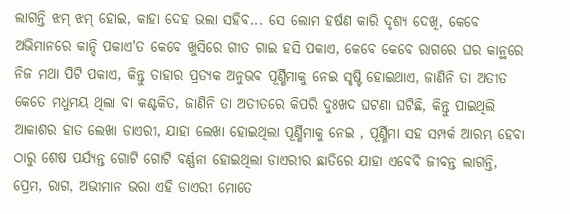ଲାଗନ୍ତି ଝମ୍ ଝମ୍ ହୋଇ, କାହା ଦେହ ଭଲା ସହିବ... ସେ ଲୋମ ହର୍ଷଣ କାରି ଦୃଶ୍ଯ ଦେଖି, କେବେ ଅଭିମାନରେ କାନ୍ଦି ପକାଏ'ତ କେବେ ଖୁସିରେ ଗୀତ ଗାଇ ହସି ପକାଏ, କେବେ କେବେ ରାଗରେ ଘର କାନ୍ଥରେ ନିଜ ମଥା ପିଟି ପକାଏ, କିନ୍ତୁ ତାହାର ପ୍ରତ୍ଯକ ଅନୁଭବ ପୂର୍ଣ୍ଣିମାକୁ ନେଇ ସୃଷ୍ଟି ହୋଇଥାଏ, ଜାଣିନି ତା ଅତୀତ କେତେ ମଧୁମୟ ଥିଲା ବା କଣ୍ଟକିତ, ଜାଣିନି ତା ଅତୀତରେ କିପରି ଦୁଃଖଦ ଘଟଣା ଘଟିଛି, କିନ୍ତୁ ପାଇଥିଲି ଆକାଶର ହାତ ଲେଖା ଡାଏରୀ, ଯାହା ଲେଖା ହୋଇଥିଲା ପୂର୍ଣ୍ଣିମାକୁ ନେଇ , ପୂର୍ଣ୍ଣିମା ସହ ସମ୍ପର୍କ ଆରମ୍ଭ ହେବା ଠାରୁ ଶେଷ ପର୍ଯ୍ଯନ୍ତ ଗୋଟି ଗୋଟି ବର୍ଣ୍ଣନା ହୋଇଥିଲା ଡାଏରୀର ଛାତିରେ ଯାହା ଏବେବି ଜୀବନ୍ତ ଲାଗନ୍ତି, ପ୍ରେମ, ରାଗ, ଅଭୀମାନ ଭରା ଏହି ଡାଏରୀ ମୋତେ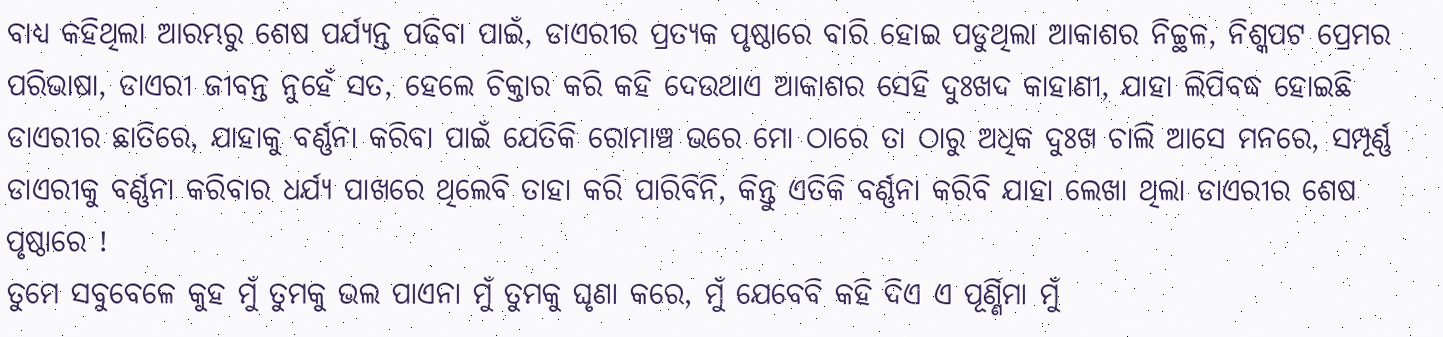ବାଧ୍ଯ କହିଥିଲା ଆରମ୍ଭରୁ ଶେଷ ପର୍ଯ୍ଯନ୍ତ ପଢିବା ପାଇଁ, ଡାଏରୀର ପ୍ରତ୍ଯକ ପୃଷ୍ଠାରେ ବାରି ହୋଇ ପଡୁଥିଲା ଆକାଶର ନିଚ୍ଚ୍ଥଳ, ନିଶ୍କପଟ ପ୍ରେମର ପରିଭାଷା, ଡାଏରୀ ଜୀବନ୍ତ ନୁହେଁ ସତ, ହେଲେ ଚିକ୍ତାର କରି କହି ଦେଉଥାଏ ଆକାଶର ସେହି ଦୁଃଖଦ କାହାଣୀ, ଯାହା ଲିପିବଦ୍ଧ ହୋଇଛି ଡାଏରୀର ଛାତିରେ, ଯାହାକୁ ବର୍ଣ୍ଣନା କରିବା ପାଇଁ ଯେତିକି ରୋମାଞ୍ଚ ଭରେ ମୋ ଠାରେ ତା ଠାରୁ ଅଧିକ ଦୁଃଖ ଚାଲି ଆସେ ମନରେ, ସମ୍ପୂର୍ଣ୍ଣ ଡାଏରୀକୁ ବର୍ଣ୍ଣନା କରିବାର ଧର୍ଯ୍ଯ ପାଖରେ ଥିଲେବି ତାହା କରି ପାରିବିନି, କିନ୍ତୁ ଏତିକି ବର୍ଣ୍ଣନା କରିବି ଯାହା ଲେଖା ଥିଲା ଡାଏରୀର ଶେଷ ପୃଷ୍ଠାରେ !
ତୁମେ ସବୁବେଳେ କୁହ ମୁଁ ତୁମକୁ ଭଲ ପାଏନା ମୁଁ ତୁମକୁ ଘୃଣା କରେ, ମୁଁ ଯେବେବି କହି ଦିଏ ଏ ପୂର୍ଣ୍ଣିମା ମୁଁ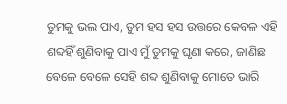ତୁମକୁ ଭଲ ପାଏ, ତୁମ ହସ ହସ ଉତ୍ତରେ କେବଳ ଏହି ଶବ୍ଦହିଁ ଶୁଣିବାକୁ ପାଏ ମୁଁ ତୁମକୁ ଘୃଣା କରେ, ଜାଣିଛ ବେଳେ ବେଳେ ସେହି ଶବ୍ଦ ଶୁଣିବାକୁ ମୋତେ ଭାରି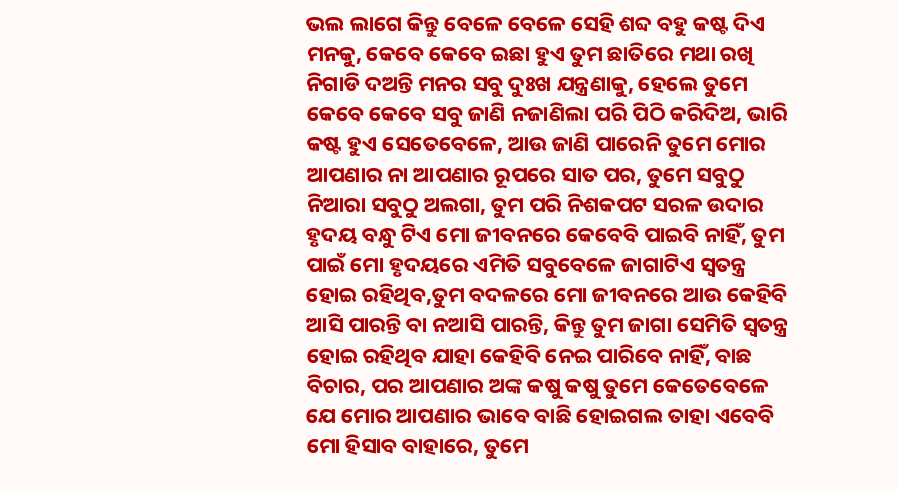ଭଲ ଲାଗେ କିନ୍ତୁ ବେଳେ ବେଳେ ସେହି ଶବ୍ଦ ବହୁ କଷ୍ଟ ଦିଏ ମନକୁ, କେବେ କେବେ ଇଛା ହୁଏ ତୁମ ଛାତିରେ ମଥା ରଖି ନିଗାଡି ଦଅନ୍ତି ମନର ସବୁ ଦୁଃଖ ଯନ୍ତ୍ରଣାକୁ, ହେଲେ ତୁମେ କେବେ କେବେ ସବୁ ଜାଣି ନଜାଣିଲା ପରି ପିଠି କରିଦିଅ, ଭାରି କଷ୍ଟ ହୁଏ ସେତେବେଳେ, ଆଉ ଜାଣି ପାରେନି ତୁମେ ମୋର ଆପଣାର ନା ଆପଣାର ରୂପରେ ସାତ ପର, ତୁମେ ସବୁଠୁ ନିଆରା ସବୁଠୁ ଅଲଗା, ତୁମ ପରି ନିଶକପଟ ସରଳ ଉଦାର ହୃଦୟ ବନ୍ଧୁ ଟିଏ ମୋ ଜୀବନରେ କେବେବି ପାଇବି ନାହିଁ, ତୁମ ପାଇଁ ମୋ ହୃଦୟରେ ଏମିତି ସବୁବେଳେ ଜାଗାଟିଏ ସ୍ବତନ୍ତ୍ର ହୋଇ ରହିଥିବ,ତୁମ ବଦଳରେ ମୋ ଜୀବନରେ ଆଉ କେହିବି ଆସି ପାରନ୍ତି ବା ନଆସି ପାରନ୍ତି, କିନ୍ତୁ ତୁମ ଜାଗା ସେମିତି ସ୍ବତନ୍ତ୍ର ହୋଇ ରହିଥିବ ଯାହା କେହିବି ନେଇ ପାରିବେ ନାହିଁ, ବାଛ ବିଚାର, ପର ଆପଣାର ଅଙ୍କ କଷୁ କଷୁ ତୁମେ କେତେବେଳେ ଯେ ମୋର ଆପଣାର ଭାବେ ବାଛି ହୋଇଗଲ ତାହା ଏବେବି ମୋ ହିସାବ ବାହାରେ, ତୁମେ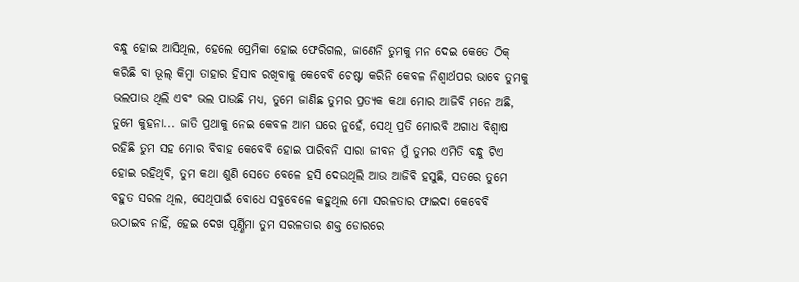ବନ୍ଧୁ ହୋଇ ଆସିଥିଲ, ହେଲେ ପ୍ରେମିକା ହୋଇ ଫେରିଗଲ, ଜାଣେନି ତୁମକୁ ମନ ଦେଇ କେତେ ଠିକ୍ କରିଛି ବା ଭୂଲ୍ କିମ୍ବା ତାହାର ହିସାବ ରଖିବାକୁ କେବେବି ଚେଷ୍ଟା କରିନି କେବଳ ନିଶ୍ବାର୍ଥପର ଭାବେ ତୁମକୁ ଭଲପାଉ ଥିଲି ଏବଂ ଭଲ ପାଉଛି ମଧ୍ଯ, ତୁମେ ଜାଣିଛ ତୁମର ପ୍ରତ୍ଯକ କଥା ମୋର ଆଜିବି ମନେ ଅଛି, ତୁମେ କୁହନା... ଜାତି ପ୍ରଥାକୁ ନେଇ କେବଳ ଆମ ଘରେ ନୁହେଁ, ସେଥି ପ୍ରତି ମୋରବି ଅଗାଧ ବିଶ୍ବାଷ ରହିଛି ତୁମ ସହ ମୋର ବିବାହ କେବେବି ହୋଇ ପାରିବନି ସାରା ଜୀବନ ମୁଁ ତୁମର ଏମିତି ବନ୍ଧୁ ଟିଏ ହୋଇ ରହିଥିବି, ତୁମ କଥା ଶୁଣି ସେତେ ବେଳେ ହସି ଦେଉଥିଲି ଆଉ ଆଜିବି ହସୁଛି, ସତରେ ତୁମେ ବହୁତ ସରଳ ଥିଲ, ସେଥିପାଇଁ ବୋଧେ ସବୁବେଳେ କହୁଥିଲ ମୋ ସରଳତାର ଫାଇଦା କେବେବି ଉଠାଇବ ନାହିଁ, ହେଇ ଦେଖ ପୂର୍ଣ୍ଣିମା ତୁମ ସରଳତାର ଶକ୍ତ ଡୋରରେ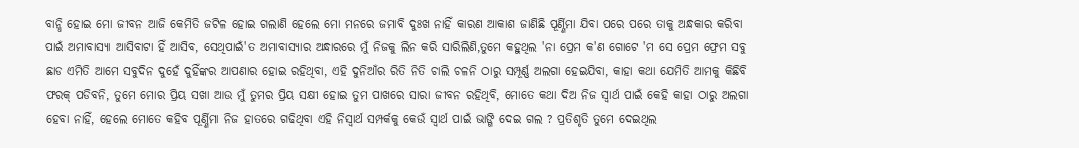ବାନ୍ଧି ହୋଇ ମୋ ଜୀବନ ଆଜି କେମିତି ଜଟିଳ ହୋଇ ଗଲାଣି ହେଲେ ମୋ ମନରେ ଜମାବି ଦୁଃଖ ନାହିଁ କାରଣ ଆକାଶ ଜାଣିଛି ପୂର୍ଣ୍ଣିମା ଯିବା ପରେ ପରେ ତାକୁ ଅନ୍ଧକାର କରିବା ପାଇଁ ଅମାବାସ୍ଯା ଆସିବାଟା ହିଁ ଆସିବ, ସେଥିପାଇଁ'ତ ଅମାବାସ୍ଯାର ଅନ୍ଧାରରେ ମୁଁ ନିଜକୁ ଲିନ କରି ସାରିଲିଣି,ତୁମେ କହୁଥିଲ 'ନା ପ୍ରେମ କ'ଣ ଗୋଟେ 'ମ ସେ ପ୍ରେମ ଫ୍ରେମ ସବୁ ଛାଡ ଏମିତି ଆମେ ସବୁଦିନ ଦୁହେଁ ଦୁହିଁଙ୍କର ଆପଣାର ହୋଇ ରହିଥିବା, ଏହି ଦୁନିଆଁର ରିତି ନିତି ଚାଲି ଚଳନି ଠାରୁ ସମ୍ପୂର୍ଣ୍ଣ ଅଲଗା ହେଇଯିବା, କାହା କଥା ଯେମିତି ଆମକୁ କିଛିବି ଫରକ୍ ପଡିବନି, ତୁମେ ମୋର ପ୍ରିୟ ସଖା ଆଉ ମୁଁ ତୁମର ପ୍ରିୟ ସକ୍ଷୀ ହୋଇ ତୁମ ପାଖରେ ସାରା ଜୀବନ ରହିଥିବି, ମୋତେ କଥା ଦିଅ ନିଜ ସ୍ବାର୍ଥ ପାଇଁ କେହି କାହା ଠାରୁ ଅଲଗା ହେବା ନାହିଁ, ହେଲେ ମୋତେ କହିବ ପୂର୍ଣ୍ଣିମା ନିଜ ହାତରେ ଗଢିଥିବା ଏହି ନିସ୍ବାର୍ଥ ସମ୍ପର୍କକୁ କେଉଁ ସ୍ବାର୍ଥ ପାଇଁ ଭାଙ୍ଗି ଦେଇ ଗଲ ? ପ୍ରତିଶୃତି ତୁମେ ଦେଇଥିଲ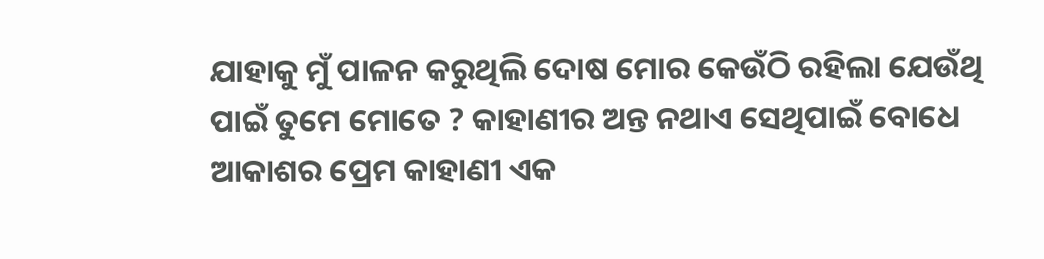ଯାହାକୁ ମୁଁ ପାଳନ କରୁଥିଲି ଦୋଷ ମୋର କେଉଁଠି ରହିଲା ଯେଉଁଥି ପାଇଁ ତୁମେ ମୋତେ ? କାହାଣୀର ଅନ୍ତ ନଥାଏ ସେଥିପାଇଁ ବୋଧେ ଆକାଶର ପ୍ରେମ କାହାଣୀ ଏକ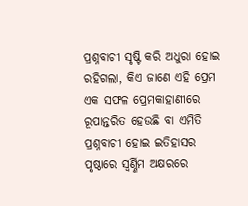ପ୍ରଶ୍ନବାଚୀ ସୃଷ୍ଟି କରି ଅଧୁରା ହୋଇ ରହିଗଲା, କିଏ ଜାଣେ ଏହି ପ୍ରେମ ଏକ ସଫଳ ପ୍ରେମକାହାଣୀରେ ରୂପାନ୍ତରିତ ହେଉଛି ବା ଏମିତି ପ୍ରଶ୍ନବାଚୀ ହୋଇ ଇତିହାସର ପୃଷ୍ଠାରେ ସ୍ବର୍ଣ୍ଣିମ ଅକ୍ଷରରେ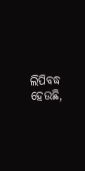ଲିପିବଦ୍ଧ ହେଉଛି,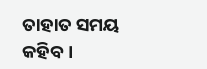ତାହାତ ସମୟ କହିବ ।